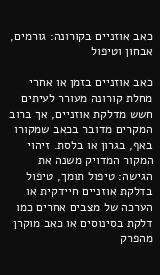כאב אוזניים בקורונה: גורמים, אבחון וטיפול

כאב אוזניים בזמן או אחרי מחלת קורונה מעורר לעיתים חשש מדלקת אוזניים, אך ברוב המקרים מדובר בכאב שמקורו באף, בגרון או בלסת. זיהוי המקור המדויק משנה את הגישה: טיפול תומך, טיפול בדלקת אוזניים חיידקית או הערכה של מצבים אחרים כמו דלקת בסינוסים או כאב מוקרן מהפרק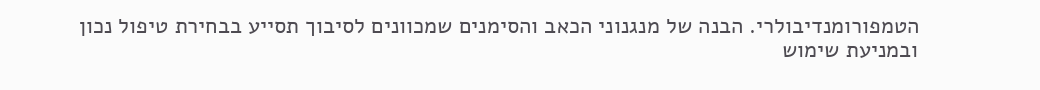הטמפורומנדיבולרי. הבנה של מנגנוני הכאב והסימנים שמכוונים לסיבוך תסייע בבחירת טיפול נכון ובמניעת שימוש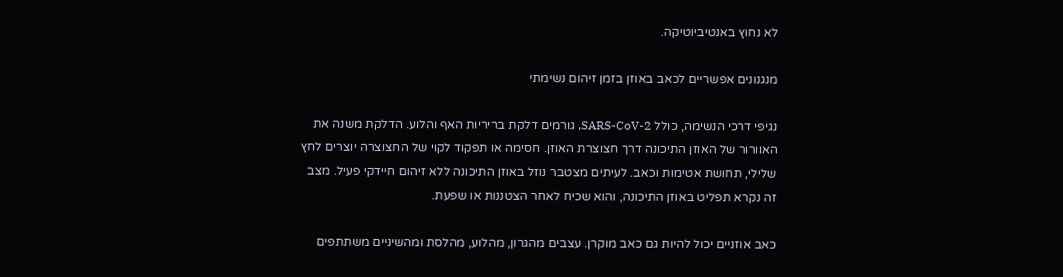לא נחוץ באנטיביוטיקה.

מנגנונים אפשריים לכאב באוזן בזמן זיהום נשימתי

נגיפי דרכי הנשימה, כולל SARS-CoV-2, גורמים דלקת בריריות האף והלוע. הדלקת משנה את האוורור של האוזן התיכונה דרך חצוצרת האוזן. חסימה או תפקוד לקוי של החצוצרה יוצרים לחץ שלילי, תחושת אטימות וכאב. לעיתים מצטבר נוזל באוזן התיכונה ללא זיהום חיידקי פעיל. מצב זה נקרא תפליט באוזן התיכונה, והוא שכיח לאחר הצטננות או שפעת.

כאב אוזניים יכול להיות גם כאב מוקרן. עצבים מהגרון, מהלוע, מהלסת ומהשיניים משתתפים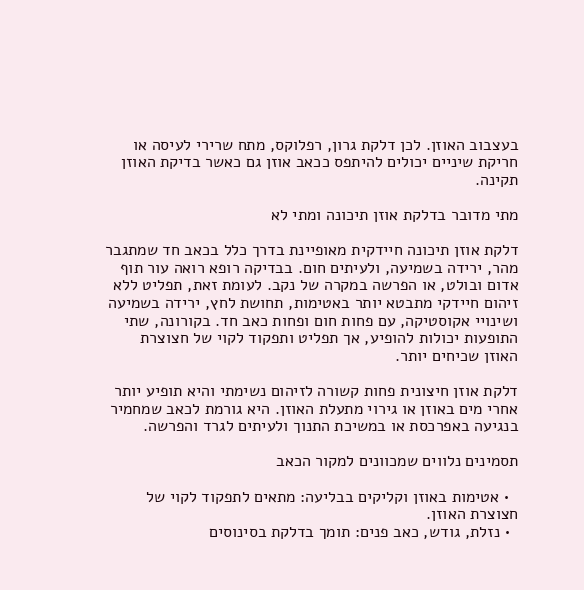בעצבוב האוזן. לכן דלקת גרון, רפלוקס, מתח שרירי לעיסה או חריקת שיניים יכולים להיתפס ככאב אוזן גם כאשר בדיקת האוזן תקינה.

מתי מדובר בדלקת אוזן תיכונה ומתי לא

דלקת אוזן תיכונה חיידקית מאופיינת בדרך כלל בכאב חד שמתגבר מהר, ירידה בשמיעה, ולעיתים חום. בבדיקה רופא רואה עור תוף אדום ובולט, או הפרשה במקרה של נקב. לעומת זאת, תפליט ללא זיהום חיידקי מתבטא יותר באטימות, תחושת לחץ, ירידה בשמיעה ושינויי אקוסטיקה, עם פחות חום ופחות כאב חד. בקורונה, שתי התופעות יכולות להופיע, אך תפליט ותפקוד לקוי של חצוצרת האוזן שכיחים יותר.

דלקת אוזן חיצונית פחות קשורה לזיהום נשימתי והיא תופיע יותר אחרי מים באוזן או גירוי מתעלת האוזן. היא גורמת לכאב שמחמיר בנגיעה באפרכסת או במשיכת התנוך ולעיתים לגרד והפרשה.

תסמינים נלווים שמכוונים למקור הכאב

  • אטימות באוזן וקליקים בבליעה: מתאים לתפקוד לקוי של חצוצרת האוזן.
  • נזלת, גודש, כאב פנים: תומך בדלקת בסינוסים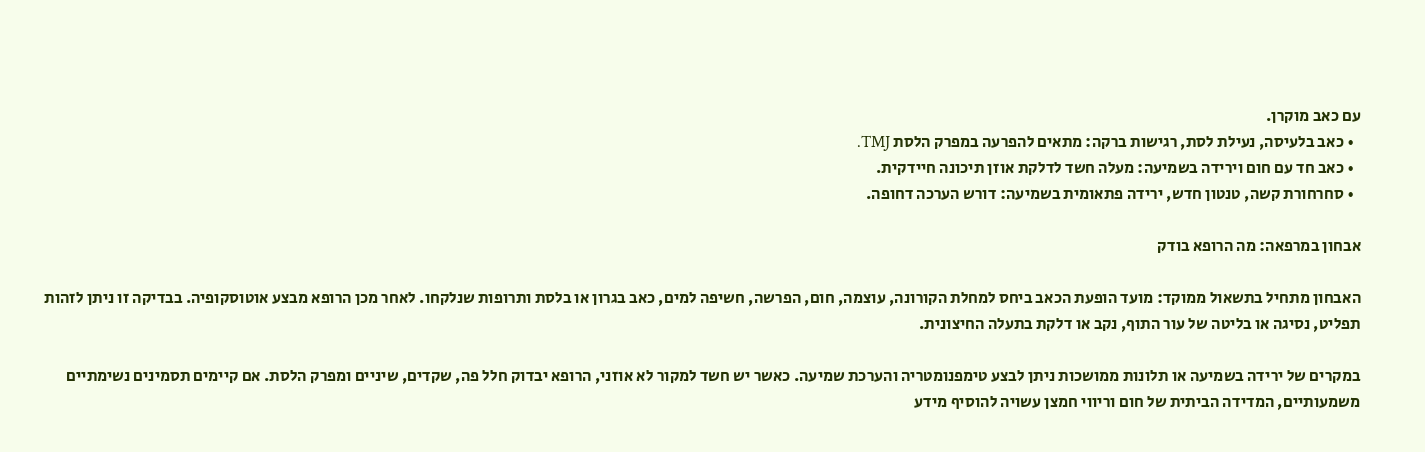עם כאב מוקרן.
  • כאב בלעיסה, נעילת לסת, רגישות ברקה: מתאים להפרעה במפרק הלסת TMJ.
  • כאב חד עם חום וירידה בשמיעה: מעלה חשד לדלקת אוזן תיכונה חיידקית.
  • סחרחורת קשה, טנטון חדש, ירידה פתאומית בשמיעה: דורש הערכה דחופה.

אבחון במרפאה: מה הרופא בודק

האבחון מתחיל בתשאול ממוקד: מועד הופעת הכאב ביחס למחלת הקורונה, עוצמה, חום, הפרשה, חשיפה למים, כאב בגרון או בלסת ותרופות שנלקחו. לאחר מכן הרופא מבצע אוטוסקופיה. בבדיקה זו ניתן לזהות תפליט, נסיגה או בליטה של עור התוף, נקב או דלקת בתעלה החיצונית.

במקרים של ירידה בשמיעה או תלונות ממושכות ניתן לבצע טימפנומטריה והערכת שמיעה. כאשר יש חשד למקור לא אוזני, הרופא יבדוק חלל פה, שקדים, שיניים ומפרק הלסת. אם קיימים תסמינים נשימתיים משמעותיים, המדידה הביתית של חום וריווי חמצן עשויה להוסיף מידע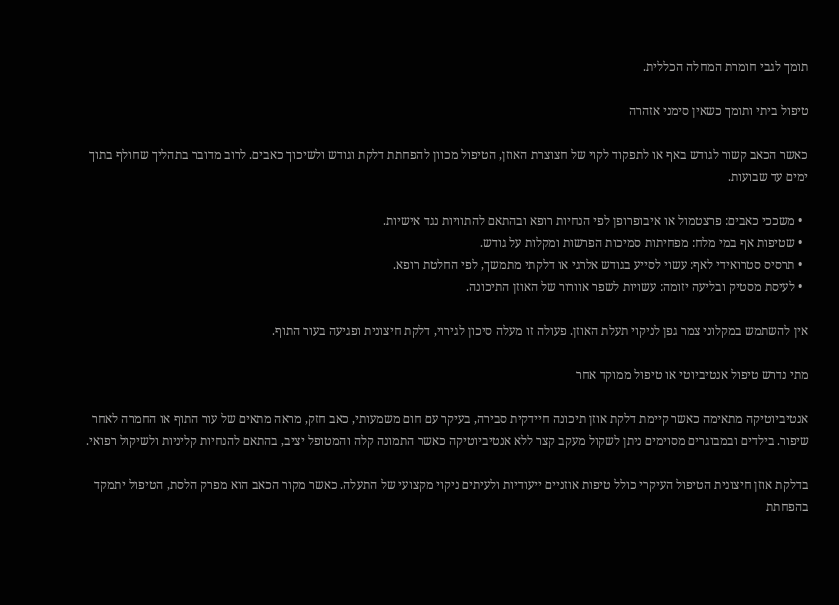תומך לגבי חומרת המחלה הכללית.

טיפול ביתי ותומך כשאין סימני אזהרה

כאשר הכאב קשור לגודש באף או לתפקוד לקוי של חצוצרת האוזן, הטיפול מכוון להפחתת דלקת וגודש ולשיכוך כאבים. לרוב מדובר בתהליך שחולף בתוך ימים עד שבועות.

  • משככי כאבים: פרצטמול או איבופרופן לפי הנחיות רופא ובהתאם להתוויות נגד אישיות.
  • שטיפות אף במי מלח: מפחיתות סמיכות הפרשות ומקלות על גודש.
  • תרסיס סטרואידי לאף: עשוי לסייע בגודש אלרגי או דלקתי מתמשך, לפי החלטת רופא.
  • לעיסת מסטיק ובליעה יזומה: עשויות לשפר אוורור של האוזן התיכונה.

אין להשתמש במקלוני צמר גפן לניקוי תעלת האוזן. פעולה זו מעלה סיכון לגירוי, דלקת חיצונית ופגיעה בעור התוף.

מתי נדרש טיפול אנטיביוטי או טיפול ממוקד אחר

אנטיביוטיקה מתאימה כאשר קיימת דלקת אוזן תיכונה חיידקית סבירה, בעיקר עם חום משמעותי, כאב חזק, מראה מתאים של עור התוף או החמרה לאחר שיפור. בילדים ובמבוגרים מסוימים ניתן לשקול מעקב קצר ללא אנטיביוטיקה כאשר התמונה קלה והמטופל יציב, בהתאם להנחיות קליניות ולשיקול רפואי.

בדלקת אוזן חיצונית הטיפול העיקרי כולל טיפות אוזניים ייעודיות ולעיתים ניקוי מקצועי של התעלה. כאשר מקור הכאב הוא מפרק הלסת, הטיפול יתמקד בהפחתת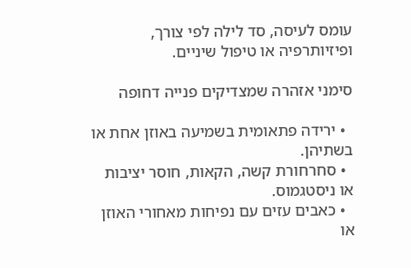עומס לעיסה, סד לילה לפי צורך, ופיזיותרפיה או טיפול שיניים.

סימני אזהרה שמצדיקים פנייה דחופה

  • ירידה פתאומית בשמיעה באוזן אחת או בשתיהן.
  • סחרחורת קשה, הקאות, חוסר יציבות או ניסטגמוס.
  • כאבים עזים עם נפיחות מאחורי האוזן או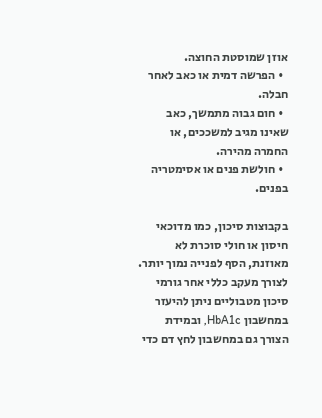אוזן שמוסטת החוצה.
  • הפרשה דמית או כאב לאחר חבלה.
  • חום גבוה מתמשך, כאב שאינו מגיב למשככים, או החמרה מהירה.
  • חולשת פנים או אסימטריה בפנים.

בקבוצות סיכון, כמו מדוכאי חיסון או חולי סוכרת לא מאוזנת, הסף לפנייה נמוך יותר. לצורך מעקב כללי אחר גורמי סיכון מטבוליים ניתן להיעזר במחשבון HbA1c, ובמידת הצורך גם במחשבון לחץ דם כדי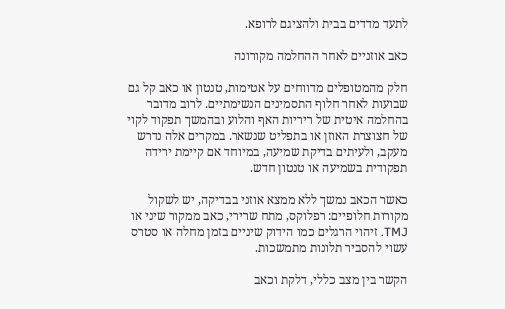לתעד מדדים בבית ולהציגם לרופא.

כאב אוזניים לאחר ההחלמה מקורונה

חלק מהמטופלים מדווחים על אטימות, טנטון או כאב קל גם שבועות לאחר חלוף התסמינים הנשימתיים. לרוב מדובר בהחלמה איטית של ריריות האף והלוע ובהמשך תפקוד לקוי של חצוצרת האוזן או בתפליט שנשאר. במקרים אלה נדרש מעקב, ולעיתים בדיקת שמיעה, במיוחד אם קיימת ירידה תפקודית בשמיעה או טנטון חדש.

כאשר הכאב נמשך ללא ממצא אוזני בבדיקה, יש לשקול מקורות חלופיים: רפלוקס, מתח שרירי, כאב ממקור שיני או TMJ. זיהוי הרגלים כמו הידוק שיניים בזמן מחלה או סטרס עשוי להסביר תלונות מתמשכות.

הקשר בין מצב כללי, דלקת וכאב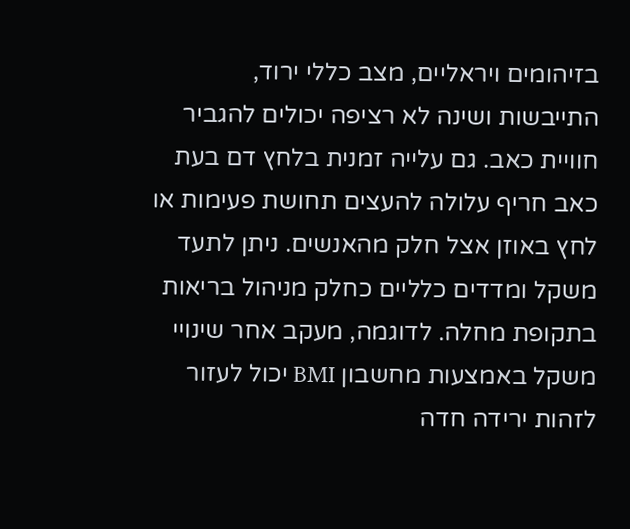בזיהומים ויראליים, מצב כללי ירוד, התייבשות ושינה לא רציפה יכולים להגביר חוויית כאב. גם עלייה זמנית בלחץ דם בעת כאב חריף עלולה להעצים תחושת פעימות או לחץ באוזן אצל חלק מהאנשים. ניתן לתעד משקל ומדדים כלליים כחלק מניהול בריאות בתקופת מחלה. לדוגמה, מעקב אחר שינויי משקל באמצעות מחשבון BMI יכול לעזור לזהות ירידה חדה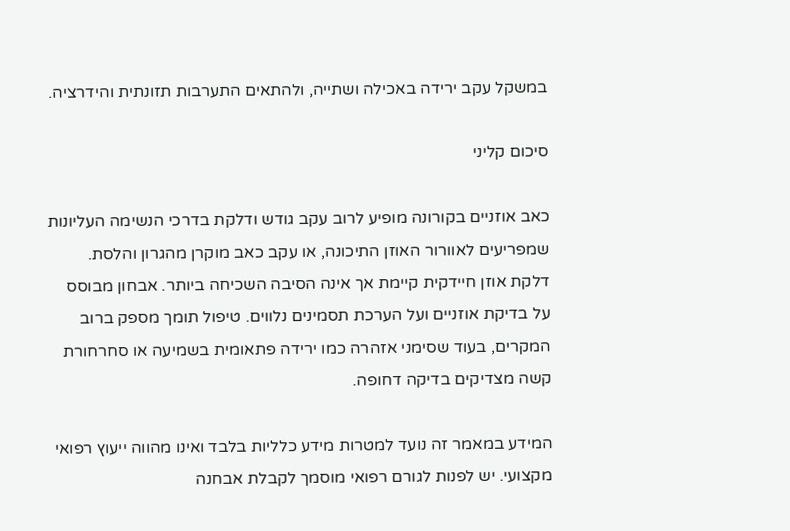במשקל עקב ירידה באכילה ושתייה, ולהתאים התערבות תזונתית והידרציה.

סיכום קליני

כאב אוזניים בקורונה מופיע לרוב עקב גודש ודלקת בדרכי הנשימה העליונות שמפריעים לאוורור האוזן התיכונה, או עקב כאב מוקרן מהגרון והלסת. דלקת אוזן חיידקית קיימת אך אינה הסיבה השכיחה ביותר. אבחון מבוסס על בדיקת אוזניים ועל הערכת תסמינים נלווים. טיפול תומך מספק ברוב המקרים, בעוד שסימני אזהרה כמו ירידה פתאומית בשמיעה או סחרחורת קשה מצדיקים בדיקה דחופה.

המידע במאמר זה נועד למטרות מידע כלליות בלבד ואינו מהווה ייעוץ רפואי מקצועי. יש לפנות לגורם רפואי מוסמך לקבלת אבחנה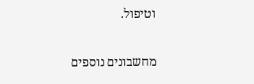וטיפול.

מחשבונים נוספים